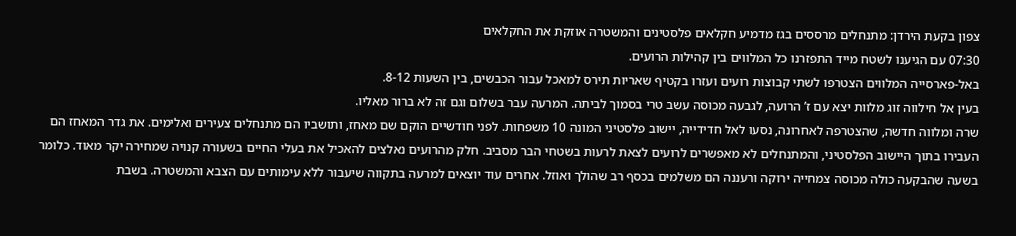צפון בקעת הירדן: מתנחלים מרססים בגז מדמיע חקלאים פלסטינים והמשטרה אוזקת את החקלאים
07:30 עם הגיענו לשטח מייד התפזרנו כל המלווים בין קהילות הרועים.
באל-פארסייה המלווים הצטרפו לשתי קבוצות רועים ועזרו בקטיף שאריות תירס למאכל עבור הכבשים, בין השעות 8-12.
בעין אל חילווה זוג מלוות יצא עם ז’ הרועה, לגבעה מכוסה עשב טרי בסמוך לביתה. המרעה עבר בשלום וגם זה לא ברור מאליו.
שרה ומלווה חדשה, שהצטרפה לאחרונה, נסעו לאל חדידייה, יישוב פלסטיני המונה 10 משפחות. לפני חודשיים הוקם שם מאחז, ותושביו הם מתנחלים צעירים ואלימים. את גדר המאחז הם העבירו בתוך היישוב הפלסטיני, והמתנחלים לא מאפשרים לרועים לצאת לרעות בשטחי הבר מסביב. חלק מהרועים נאלצים להאכיל את בעלי החיים בשעורה קנויה שמחירה יקר מאוד. כלומר בשעה שהבקעה כולה מכוסה צמחייה ירוקה ורעננה הם משלמים בכסף רב שהולך ואוזל. אחרים עוד יוצאים למרעה בתקווה שיעבור ללא עימותים עם הצבא והמשטרה. בשבת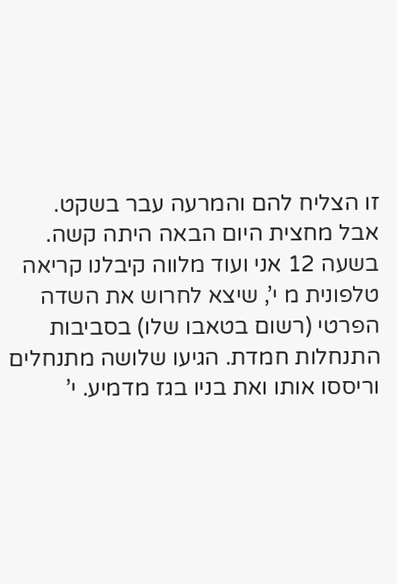זו הצליח להם והמרעה עבר בשקט.
אבל מחצית היום הבאה היתה קשה.
בשעה 12 אני ועוד מלווה קיבלנו קריאה טלפונית מ י’, שיצא לחרוש את השדה הפרטי (רשום בטאבו שלו) בסביבות התנחלות חמדת. הגיעו שלושה מתנחלים וריססו אותו ואת בניו בגז מדמיע. י’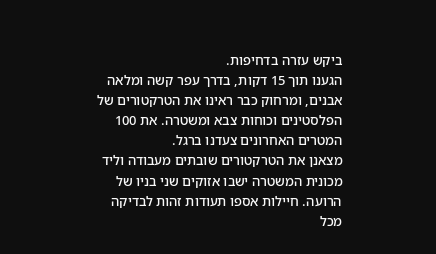ביקש עזרה בדחיפות.
הגענו תוך 15 דקות, בדרך עפר קשה ומלאה אבנים, ומרחוק כבר ראינו את הטרקטורים של הפלסטינים וכוחות צבא ומשטרה. את 100 המטרים האחרונים צעדנו ברגל.
מצאנן את הטרקטורים שובתים מעבודה וליד מכונית המשטרה ישבו אזוקים שני בניו של הרועה. חיילות אספו תעודות זהות לבדיקה מכל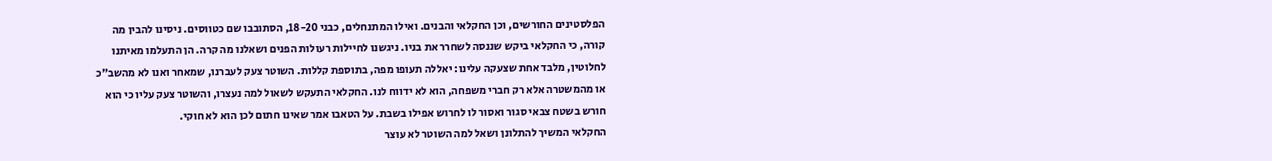הפלסטינים החורשים, וכן החקלאי והבנים. ואילו המתנחלים, כבני 18-20, הסתובבו שם כטווסים. ניסינו להבין מה קורה, כי החקלאי ביקש שננסה לשחרר את בניו. ניגשנו לחיילות רעולות הפנים ושאלנו מה קרה. הן התעלמו מאיתנו לחלוטין, מלבד אחת שצעקה עלינו: יאללה תעופו מפה, בתוספת קללות. השוטר צעק לעברנו, שמאחר ואנו לא מהשב”כ או מהמשטרה אלא רק חברי משפחה, הוא לא ידווח לנו. החקלאי התעקש לשאול למה נעצרו, והשוטר צעק עליו כי הוא חורש בשטח צבאי סגור ואסור לו לחרוש אפילו בשבת. על הטאבו אמר שאינו חתום לכן הוא לא חוקי.
החקלאי המשיך להתלונן ושאל למה השוטר לא עוצר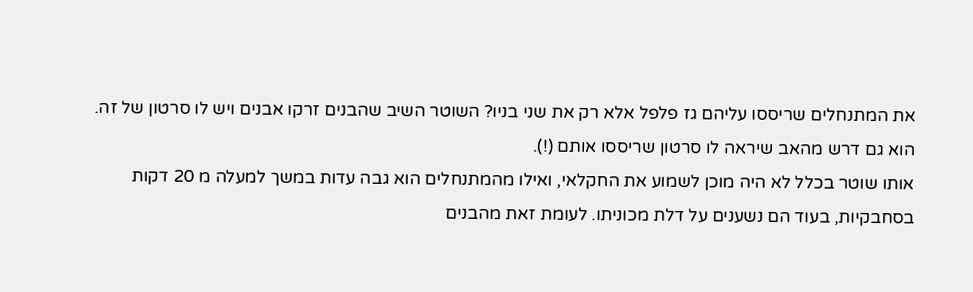את המתנחלים שריססו עליהם גז פלפל אלא רק את שני בניו? השוטר השיב שהבנים זרקו אבנים ויש לו סרטון של זה. הוא גם דרש מהאב שיראה לו סרטון שריססו אותם (!).
אותו שוטר בכלל לא היה מוכן לשמוע את החקלאי, ואילו מהמתנחלים הוא גבה עדות במשך למעלה מ 20 דקות בסחבקיות, בעוד הם נשענים על דלת מכוניתו. לעומת זאת מהבנים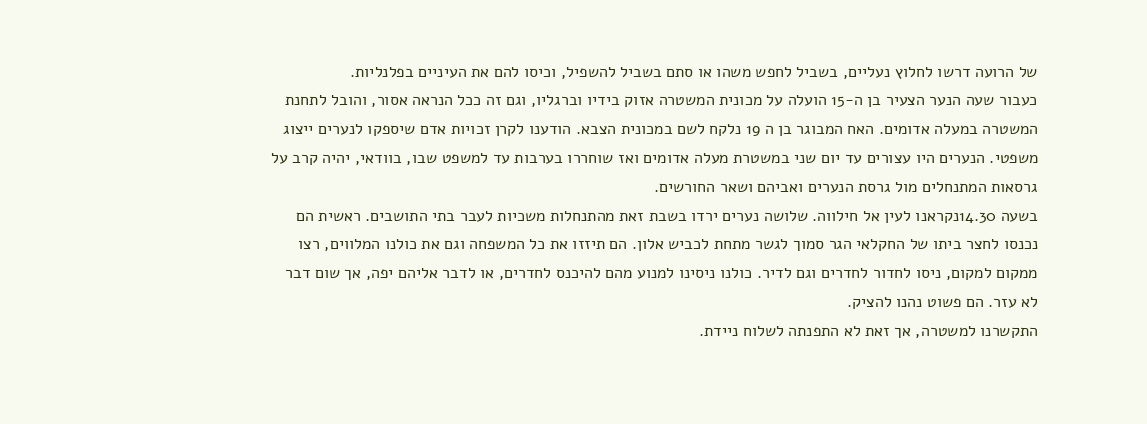של הרועה דרשו לחלוץ נעליים, בשביל לחפש משהו או סתם בשביל להשפיל, וכיסו להם את העיניים בפלנליות.
כעבור שעה הנער הצעיר בן ה-15 הועלה על מכונית המשטרה אזוק בידיו וברגליו, וגם זה ככל הנראה אסור, והובל לתחנת המשטרה במעלה אדומים. האח המבוגר בן ה 19 נלקח לשם במכונית הצבא. הודענו לקרן זכויות אדם שיספקו לנערים ייצוג משפטי. הנערים היו עצורים עד יום שני במשטרת מעלה אדומים ואז שוחררו בערבות עד למשפט שבו, בוודאי, יהיה קרב על גרסאות המתנחלים מול גרסת הנערים ואביהם ושאר החורשים.
בשעה 14.30נקראנו לעין אל חילווה. שלושה נערים ירדו בשבת זאת מהתנחלות משכיות לעבר בתי התושבים. ראשית הם נכנסו לחצר ביתו של החקלאי הגר סמוך לגשר מתחת לכביש אלון. הם תיזזו את כל המשפחה וגם את כולנו המלווים, רצו ממקום למקום, ניסו לחדור לחדרים וגם לדיר. כולנו ניסינו למנוע מהם להיכנס לחדרים, או לדבר אליהם יפה, אך שום דבר לא עזר. הם פשוט נהנו להציק.
התקשרנו למשטרה, אך זאת לא התפנתה לשלוח ניידת.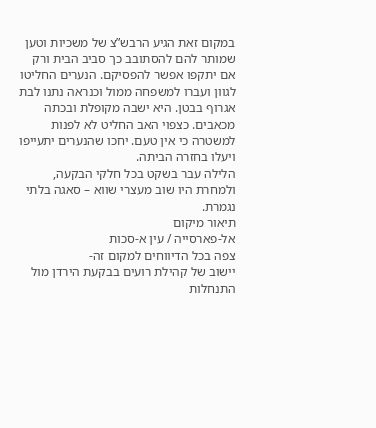במקום זאת הגיע הרבש”צ של משכיות וטען שמותר להם להסתובב כך סביב הבית ורק אם יתקפו אפשר להפסיקם. הנערים החליטו לגוון ועברו למשפחה ממול וכנראה נתנו לבת אגרוף בבטן. היא ישבה מקופלת ובכתה מכאבים. כצפוי האב החליט לא לפנות למשטרה כי אין טעם. יחכו שהנערים יתעייפו ויעלו בחזרה הביתה.
הלילה עבר בשקט בכל חלקי הבקעה, ולמחרת היו שוב מעצרי שווא – סאגה בלתי נגמרת.
תיאור מיקום
אל-פארסייה / עין א-סכות
צפה בכל הדיווחים למקום זה-
יישוב של קהילת רועים בבקעת הירדן מול התנחלות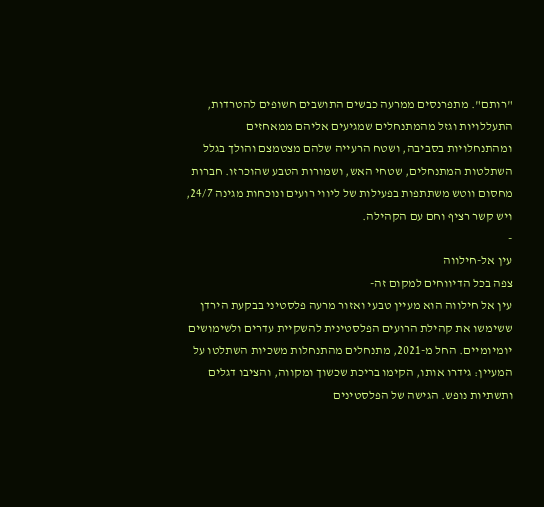"רותם". מתפרנסים ממרעה כבשים התושבים חשופים להטרדות, התעללויות וגזל מהמתנחלים שמגיעים אליהם ממאחזים ומהתנחלויות בסביבה, ושטח הרעייה שלהם מצטמצם והולך בגלל השתלטות המתנחלים, שטחי האש, ושמורות הטבע שהוכרזו. חברות מחסום ווטש משתתפות בפעילות של ליווי רועים ונוכחות מגינה 24/7, ויש קשר רציף וחם עם הקהילה.
-
עין אל-חילווה
צפה בכל הדיווחים למקום זה-
עין אל חילווה הוא מעיין טבעי ואזור מרעה פלסטיני בבקעת הירדן ששימשו את קהילת הרועים הפלסטינית להשקיית עדרים ולשימושים יומיומיים. החל מ-2021, מתנחלים מהתנחלות משכיות השתלטו על המעיין: גידרו אותו, הקימו בריכת שכשוך ומקווה, והציבו דגלים ותשתיות נופש. הגישה של הפלסטינים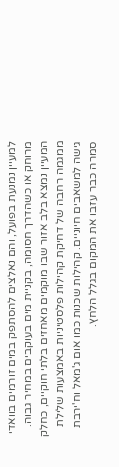למעיין נמנעת בפועל, והם נאלצים להסתפק במים זורמים בוואדי מרוחק או כשהדרך חסומה, בקניית מים בעוקבים במחיר גבוה. המעיין נמצא בלב אזור שבו מוקמים מאחזים בלתי חוקיים, כחלק ממגמה רחבה של דחיקת קהילות פלסטיניות באמצעות שלילת גישה למשאבים חיוניים. קהילות שכנות כמו אום ג'מאל וח'ירבת סמרה כבר עזבו את המקום בגלל הלחץ.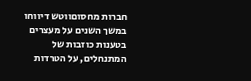חברות מחסוםווטש דיווחו במשך השנים על מעצרים בטענות כוזבות של המתנחלים, על הטרדות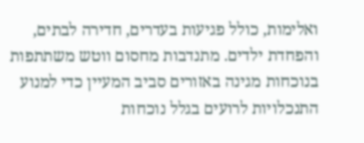ואלימות, כולל פגיעות בעדרים, חדירה לבתים, והפחדת ילדים. מתנדבות מחסום ווטש משתתפות בנוכחות מגינה באזורים סביב המעיין כדי למנוע התנכלויות לרועים בגלל נוכחות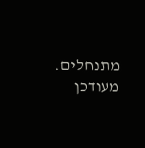מתנחלים. מעודכן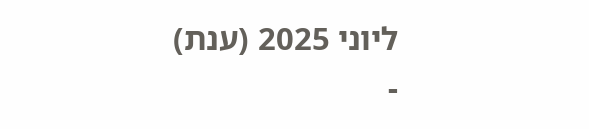ליוני 2025 (ענת)
-